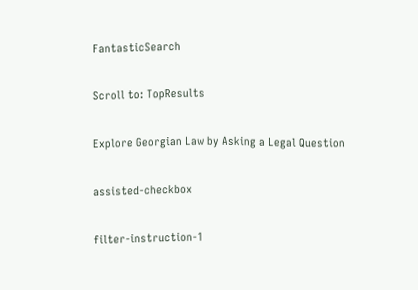FantasticSearch

Scroll to: TopResults

Explore Georgian Law by Asking a Legal Question

assisted-checkbox

filter-instruction-1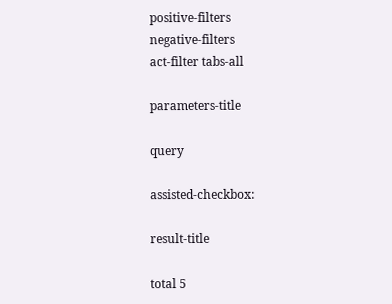positive-filters
negative-filters
act-filter tabs-all

parameters-title

query

assisted-checkbox:

result-title

total 5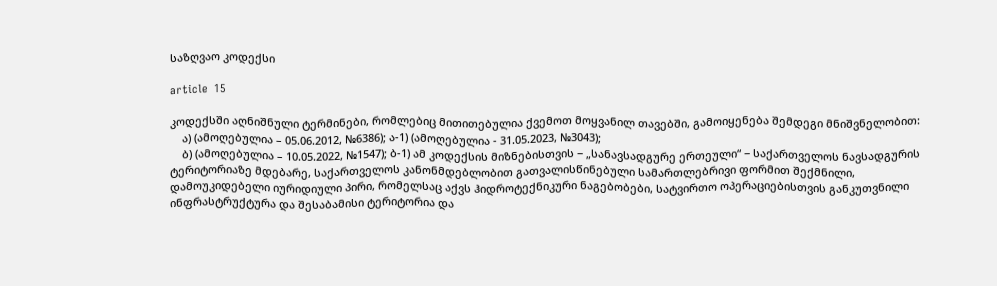საზღვაო კოდექსი

article  15

კოდექსში აღნიშნული ტერმინები, რომლებიც მითითებულია ქვემოთ მოყვანილ თავებში, გამოიყენება შემდეგი მნიშვნელობით:
    ა) (ამოღებულია – 05.06.2012, №6386); ა-1) (ამოღებულია - 31.05.2023, №3043);
    ბ) (ამოღებულია – 10.05.2022, №1547); ბ-1) ამ კოდექსის მიზნებისთვის − „სანავსადგურე ერთეული“ − საქართველოს ნავსადგურის ტერიტორიაზე მდებარე, საქართველოს კანონმდებლობით გათვალისწინებული სამართლებრივი ფორმით შექმნილი, დამოუკიდებელი იურიდიული პირი, რომელსაც აქვს ჰიდროტექნიკური ნაგებობები, სატვირთო ოპერაციებისთვის განკუთვნილი ინფრასტრუქტურა და შესაბამისი ტერიტორია და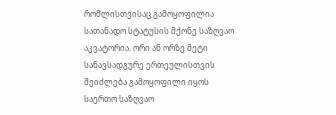რომლისთვისაც გამოყოფილია სათანადო სტატუსის მქონე საზღვაო აკვატორია. ორი ან ორზე მეტი სანავსადგურე ერთეულისთვის შეიძლება გამოყოფილი იყოს საერთო საზღვაო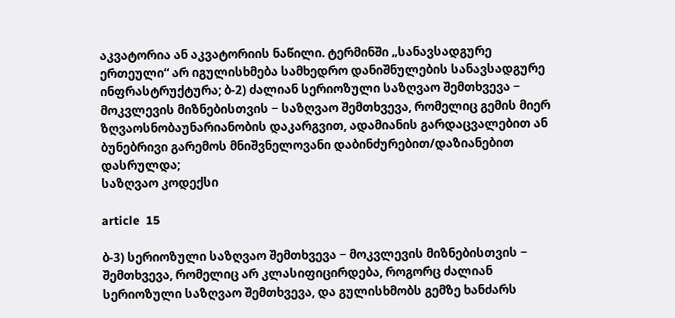აკვატორია ან აკვატორიის ნაწილი. ტერმინში „სანავსადგურე ერთეული“ არ იგულისხმება სამხედრო დანიშნულების სანავსადგურე ინფრასტრუქტურა; ბ-2) ძალიან სერიოზული საზღვაო შემთხვევა − მოკვლევის მიზნებისთვის − საზღვაო შემთხვევა, რომელიც გემის მიერ ზღვაოსნობაუნარიანობის დაკარგვით, ადამიანის გარდაცვალებით ან ბუნებრივი გარემოს მნიშვნელოვანი დაბინძურებით/დაზიანებით დასრულდა;
საზღვაო კოდექსი

article  15

ბ-3) სერიოზული საზღვაო შემთხვევა − მოკვლევის მიზნებისთვის − შემთხვევა, რომელიც არ კლასიფიცირდება, როგორც ძალიან სერიოზული საზღვაო შემთხვევა, და გულისხმობს გემზე ხანძარს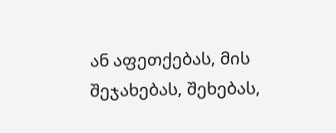ან აფეთქებას, მის შეჯახებას, შეხებას,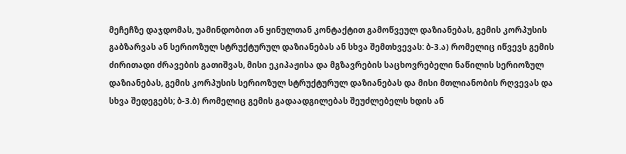მეჩეჩზე დაჯდომას, უამინდობით ან ყინულთან კონტაქტით გამოწვეულ დაზიანებას, გემის კორპუსის გაბზარვას ან სერიოზულ სტრუქტურულ დაზიანებას ან სხვა შემთხვევას: ბ-3.ა) რომელიც იწვევს გემის ძირითადი ძრავების გათიშვას, მისი ეკიპაჟისა და მგზავრების საცხოვრებელი ნაწილის სერიოზულ დაზიანებას, გემის კორპუსის სერიოზულ სტრუქტურულ დაზიანებას და მისი მთლიანობის რღვევას და სხვა შედეგებს; ბ-3.ბ) რომელიც გემის გადაადგილებას შეუძლებელს ხდის ან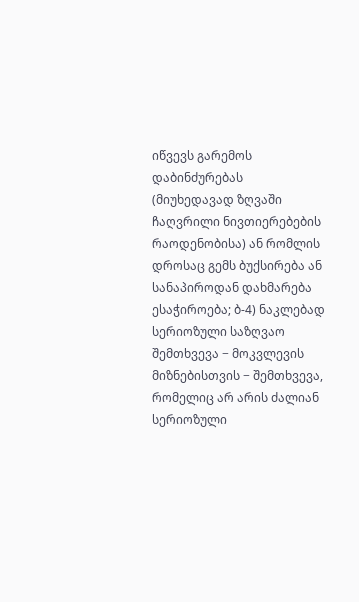იწვევს გარემოს დაბინძურებას (მიუხედავად ზღვაში ჩაღვრილი ნივთიერებების რაოდენობისა) ან რომლის დროსაც გემს ბუქსირება ან სანაპიროდან დახმარება ესაჭიროება; ბ-4) ნაკლებად სერიოზული საზღვაო შემთხვევა − მოკვლევის მიზნებისთვის − შემთხვევა, რომელიც არ არის ძალიან სერიოზული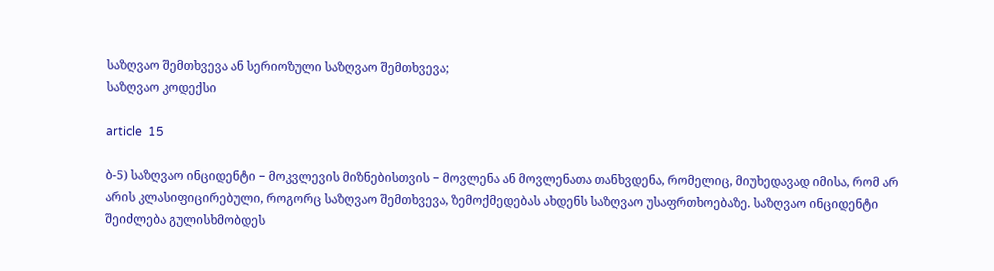საზღვაო შემთხვევა ან სერიოზული საზღვაო შემთხვევა;
საზღვაო კოდექსი

article  15

ბ-5) საზღვაო ინციდენტი − მოკვლევის მიზნებისთვის − მოვლენა ან მოვლენათა თანხვდენა, რომელიც, მიუხედავად იმისა, რომ არ არის კლასიფიცირებული, როგორც საზღვაო შემთხვევა, ზემოქმედებას ახდენს საზღვაო უსაფრთხოებაზე. საზღვაო ინციდენტი შეიძლება გულისხმობდეს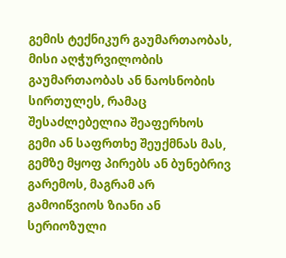გემის ტექნიკურ გაუმართაობას, მისი აღჭურვილობის გაუმართაობას ან ნაოსნობის სირთულეს, რამაც შესაძლებელია შეაფერხოს გემი ან საფრთხე შეუქმნას მას, გემზე მყოფ პირებს ან ბუნებრივ გარემოს, მაგრამ არ გამოიწვიოს ზიანი ან სერიოზული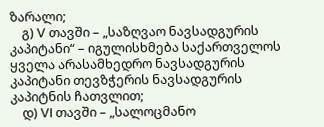ზარალი;
    გ) V თავში – „საზღვაო ნავსადგურის კაპიტანი“ – იგულისხმება საქართველოს ყველა არასამხედრო ნავსადგურის კაპიტანი თევზჭერის ნავსადგურის კაპიტნის ჩათვლით;
    დ) VI თავში – „სალოცმანო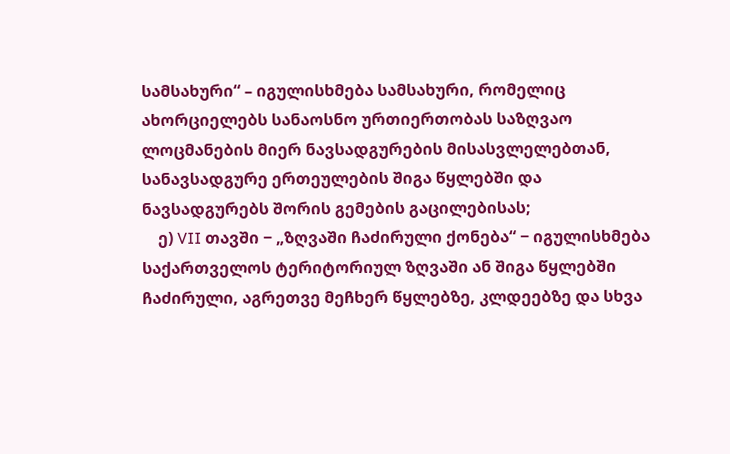სამსახური“ – იგულისხმება სამსახური, რომელიც ახორციელებს სანაოსნო ურთიერთობას საზღვაო ლოცმანების მიერ ნავსადგურების მისასვლელებთან, სანავსადგურე ერთეულების შიგა წყლებში და ნავსადგურებს შორის გემების გაცილებისას;
    ე) VII თავში − „ზღვაში ჩაძირული ქონება“ − იგულისხმება საქართველოს ტერიტორიულ ზღვაში ან შიგა წყლებში ჩაძირული, აგრეთვე მეჩხერ წყლებზე, კლდეებზე და სხვა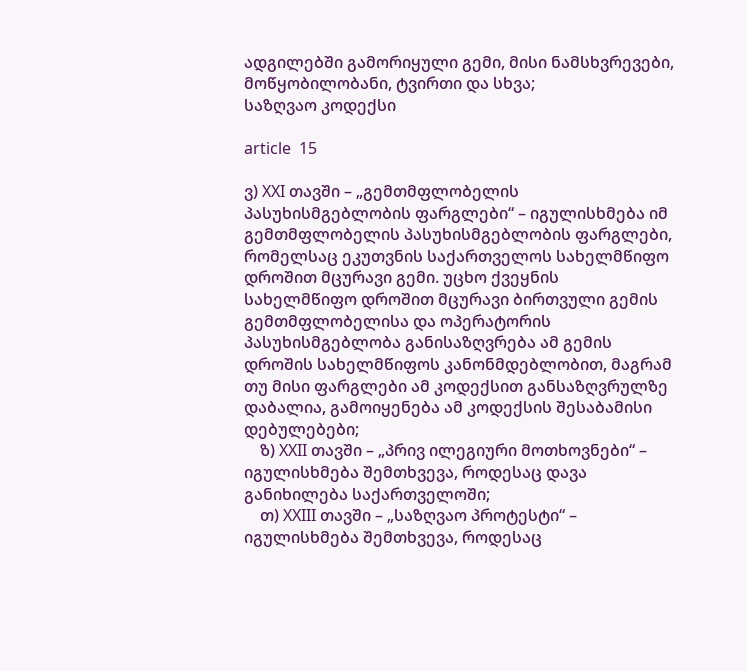ადგილებში გამორიყული გემი, მისი ნამსხვრევები, მოწყობილობანი, ტვირთი და სხვა;
საზღვაო კოდექსი

article  15

ვ) XXI თავში – „გემთმფლობელის პასუხისმგებლობის ფარგლები“ – იგულისხმება იმ გემთმფლობელის პასუხისმგებლობის ფარგლები, რომელსაც ეკუთვნის საქართველოს სახელმწიფო დროშით მცურავი გემი. უცხო ქვეყნის სახელმწიფო დროშით მცურავი ბირთვული გემის გემთმფლობელისა და ოპერატორის პასუხისმგებლობა განისაზღვრება ამ გემის დროშის სახელმწიფოს კანონმდებლობით, მაგრამ თუ მისი ფარგლები ამ კოდექსით განსაზღვრულზე დაბალია, გამოიყენება ამ კოდექსის შესაბამისი დებულებები;
    ზ) XXII თავში – „პრივ ილეგიური მოთხოვნები“ – იგულისხმება შემთხვევა, როდესაც დავა განიხილება საქართველოში;
    თ) XXIII თავში – „საზღვაო პროტესტი“ – იგულისხმება შემთხვევა, როდესაც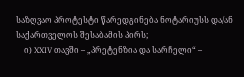საზღვაო პროტესტი წარედგინება ნოტარიუსს და/ან საქართველოს შესაბამის პირს;
    ი) XXIV თავში – „პრეტენზია და სარჩელი“ –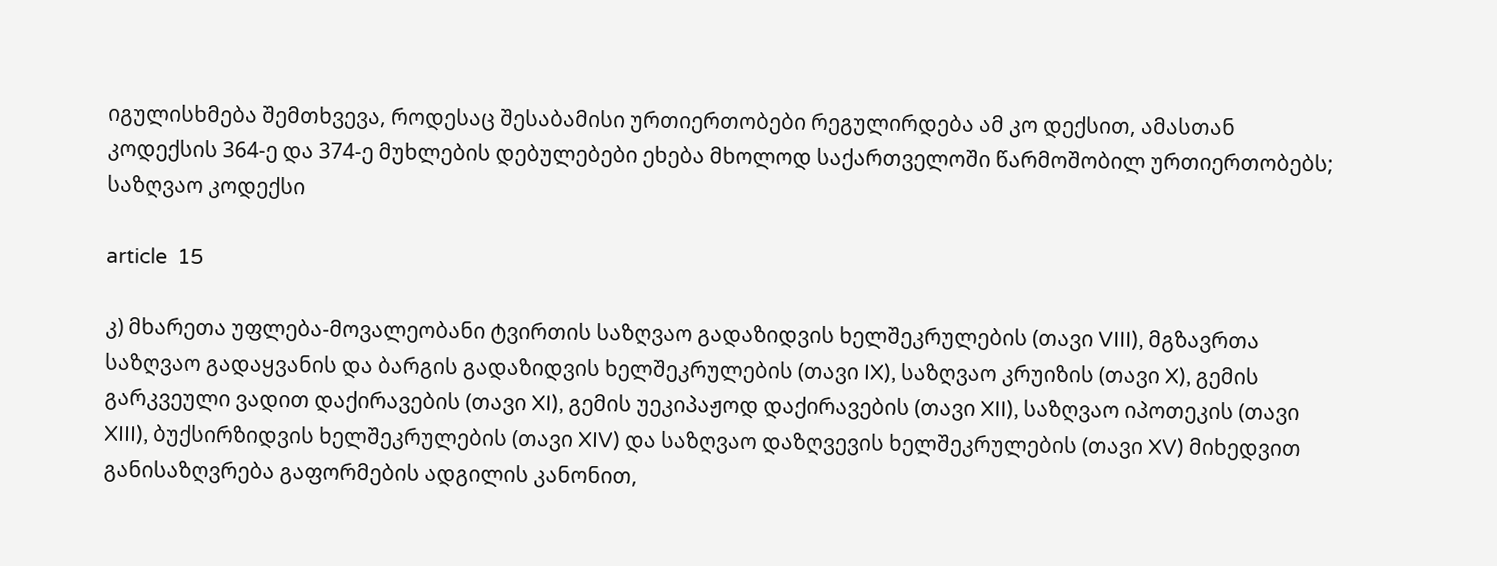იგულისხმება შემთხვევა, როდესაც შესაბამისი ურთიერთობები რეგულირდება ამ კო დექსით, ამასთან კოდექსის 364-ე და 374-ე მუხლების დებულებები ეხება მხოლოდ საქართველოში წარმოშობილ ურთიერთობებს;
საზღვაო კოდექსი

article  15

კ) მხარეთა უფლება-მოვალეობანი ტვირთის საზღვაო გადაზიდვის ხელშეკრულების (თავი VIII), მგზავრთა საზღვაო გადაყვანის და ბარგის გადაზიდვის ხელშეკრულების (თავი IX), საზღვაო კრუიზის (თავი X), გემის გარკვეული ვადით დაქირავების (თავი XI), გემის უეკიპაჟოდ დაქირავების (თავი XII), საზღვაო იპოთეკის (თავი XIII), ბუქსირზიდვის ხელშეკრულების (თავი XIV) და საზღვაო დაზღვევის ხელშეკრულების (თავი XV) მიხედვით განისაზღვრება გაფორმების ადგილის კანონით,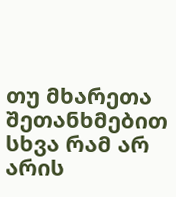თუ მხარეთა შეთანხმებით სხვა რამ არ არის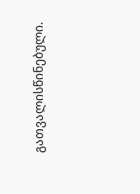გათვალისწინებული.